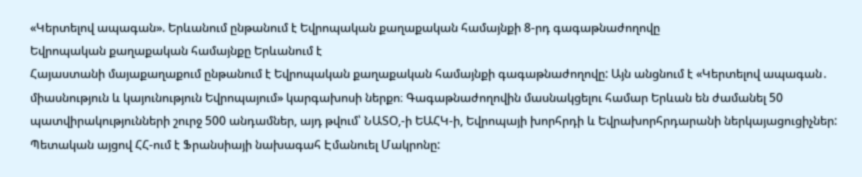«Կերտելով ապագան». Երևանում ընթանում է Եվրոպական քաղաքական համայնքի 8-րդ գագաթնաժողովը
Եվրոպական քաղաքական համայնքը Երևանում է
Հայաստանի մայաքաղաքում ընթանում է Եվրոպական քաղաքական համայնքի գագաթնաժողովը: Այն անցնում է «Կերտելով ապագան․ միասնություն և կայունություն Եվրոպայում» կարգախոսի ներքո։ Գագաթնաժողովին մասնակցելու համար Երևան են ժամանել 50 պատվիրակությունների շուրջ 500 անդամներ, այդ թվում՝ ՆԱՏՕ,-ի ԵԱՀԿ-ի, Եվրոպայի խորհրդի և Եվրախորհրդարանի ներկայացուցիչներ: Պետական այցով ՀՀ-ում է Ֆրանսիայի նախագահ Էմանուել Մակրոնը: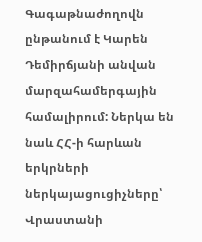Գագաթնաժողովն ընթանում է Կարեն Դեմիրճյանի անվան մարզահամերգային համալիրում: Ներկա են նաև ՀՀ-ի հարևան երկրների ներկայացուցիչները՝ Վրաստանի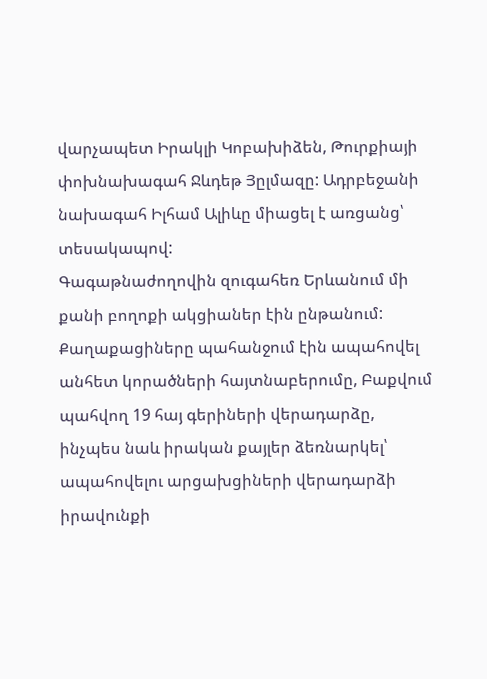վարչապետ Իրակլի Կոբախիձեն, Թուրքիայի փոխնախագահ Ջևդեթ Յըլմազը: Ադրբեջանի նախագահ Իլհամ Ալիևը միացել է առցանց՝ տեսակապով:
Գագաթնաժողովին զուգահեռ Երևանում մի քանի բողոքի ակցիաներ էին ընթանում: Քաղաքացիները պահանջում էին ապահովել անհետ կորածների հայտնաբերումը, Բաքվում պահվող 19 հայ գերիների վերադարձը, ինչպես նաև իրական քայլեր ձեռնարկել՝ ապահովելու արցախցիների վերադարձի իրավունքի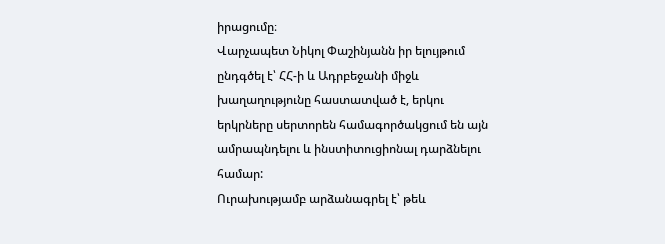իրացումը։
Վարչապետ Նիկոլ Փաշինյանն իր ելույթում ընդգծել է՝ ՀՀ-ի և Ադրբեջանի միջև խաղաղությունը հաստատված է, երկու երկրները սերտորեն համագործակցում են այն ամրապնդելու և ինստիտուցիոնալ դարձնելու համար:
Ուրախությամբ արձանագրել է՝ թեև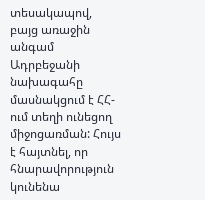տեսակապով, բայց առաջին անգամ Ադրբեջանի նախագահը մասնակցում է ՀՀ-ում տեղի ունեցող միջոցառման: Հույս է հայտնել, որ հնարավորություն կունենա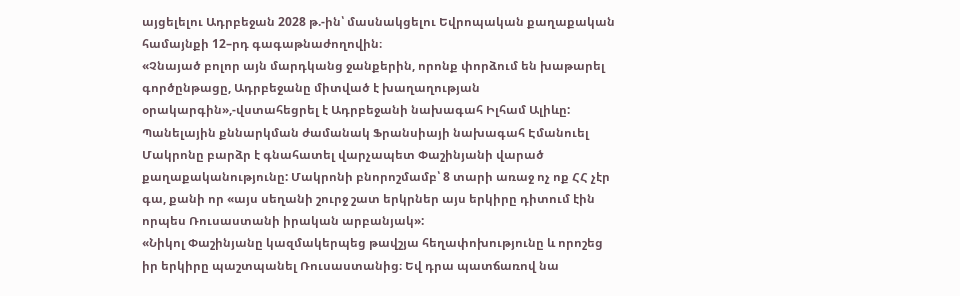այցելելու Ադրբեջան 2028 թ.-ին՝ մասնակցելու Եվրոպական քաղաքական համայնքի 12–րդ գագաթնաժողովին։
«Չնայած բոլոր այն մարդկանց ջանքերին, որոնք փորձում են խաթարել գործընթացը, Ադրբեջանը միտված է խաղաղության օրակարգին»,-վստահեցրել է Ադրբեջանի նախագահ Իլհամ Ալիևը:
Պանելային քննարկման ժամանակ Ֆրանսիայի նախագահ Էմանուել Մակրոնը բարձր է գնահատել վարչապետ Փաշինյանի վարած քաղաքականությունը: Մակրոնի բնորոշմամբ՝ 8 տարի առաջ ոչ ոք ՀՀ չէր գա, քանի որ «այս սեղանի շուրջ շատ երկրներ այս երկիրը դիտում էին որպես Ռուսաստանի իրական արբանյակ»:
«Նիկոլ Փաշինյանը կազմակերպեց թավշյա հեղափոխությունը և որոշեց իր երկիրը պաշտպանել Ռուսաստանից։ Եվ դրա պատճառով նա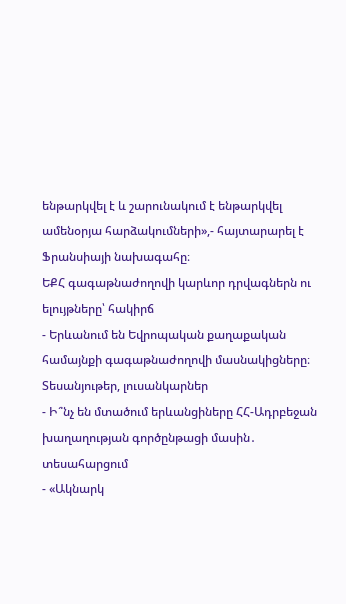ենթարկվել է և շարունակում է ենթարկվել ամենօրյա հարձակումների»,- հայտարարել է Ֆրանսիայի նախագահը։
ԵՔՀ գագաթնաժողովի կարևոր դրվագներն ու ելույթները՝ հակիրճ
- Երևանում են Եվրոպական քաղաքական համայնքի գագաթնաժողովի մասնակիցները։ Տեսանյութեր, լուսանկարներ
- Ի՞նչ են մտածում երևանցիները ՀՀ-Ադրբեջան խաղաղության գործընթացի մասին․ տեսահարցում
- «Ակնարկ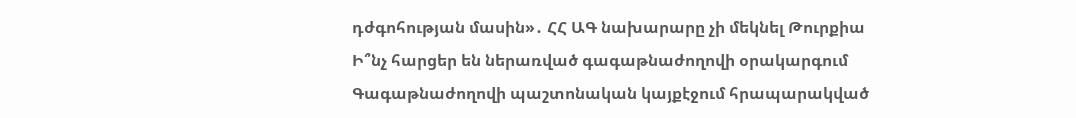դժգոհության մասին»․ ՀՀ ԱԳ նախարարը չի մեկնել Թուրքիա
Ի՞նչ հարցեր են ներառված գագաթնաժողովի օրակարգում
Գագաթնաժողովի պաշտոնական կայքէջում հրապարակված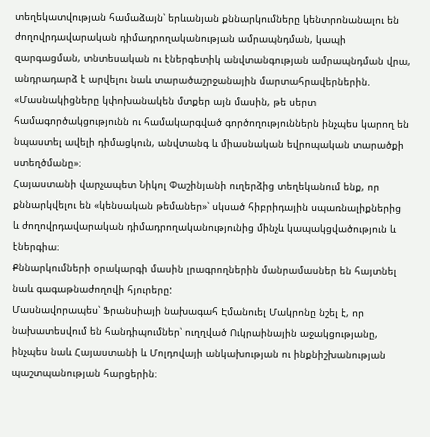տեղեկատվության համաձայն՝ երևանյան քննարկումները կենտրոնանալու են ժողովրդավարական դիմադրողականության ամրապնդման, կապի զարգացման, տնտեսական ու էներգետիկ անվտանգության ամրապնդման վրա, անդրադարձ է արվելու նաև տարածաշրջանային մարտահրավերներին.
«Մասնակիցները կփոխանակեն մտքեր այն մասին, թե սերտ համագործակցությունն ու համակարգված գործողություններն ինչպես կարող են նպաստել ավելի դիմացկուն, անվտանգ և միասնական եվրոպական տարածքի ստեղծմանը»։
Հայաստանի վարչապետ Նիկոլ Փաշինյանի ուղերձից տեղեկանում ենք, որ քննարկվելու են «կենսական թեմաներ»՝ սկսած հիբրիդային սպառնալիքներից և ժողովրդավարական դիմադրողականությունից մինչև կապակցվածություն և էներգիա։
Քննարկումների օրակարգի մասին լրագրողներին մանրամասներ են հայտնել նաև գագաթնաժողովի հյուրերը:
Մասնավորապես՝ Ֆրանսիայի նախագահ Էմանուել Մակրոնը նշել է, որ նախատեսվում են հանդիպումներ՝ ուղղված Ուկրաինային աջակցությանը, ինչպես նաև Հայաստանի և Մոլդովայի անկախության ու ինքնիշխանության պաշտպանության հարցերին։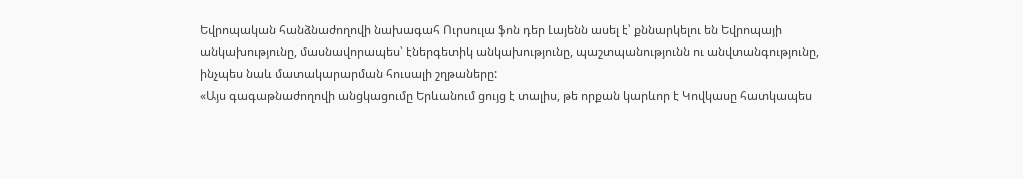Եվրոպական հանձնաժողովի նախագահ Ուրսուլա ֆոն դեր Լայենն ասել է՝ քննարկելու են Եվրոպայի անկախությունը, մասնավորապես՝ էներգետիկ անկախությունը, պաշտպանությունն ու անվտանգությունը, ինչպես նաև մատակարարման հուսալի շղթաները:
«Այս գագաթնաժողովի անցկացումը Երևանում ցույց է տալիս, թե որքան կարևոր է Կովկասը հատկապես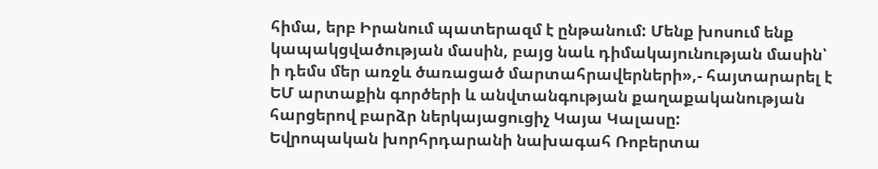հիմա, երբ Իրանում պատերազմ է ընթանում: Մենք խոսում ենք կապակցվածության մասին, բայց նաև դիմակայունության մասին՝ ի դեմս մեր առջև ծառացած մարտահրավերների»,- հայտարարել է ԵՄ արտաքին գործերի և անվտանգության քաղաքականության հարցերով բարձր ներկայացուցիչ Կայա Կալասը:
Եվրոպական խորհրդարանի նախագահ Ռոբերտա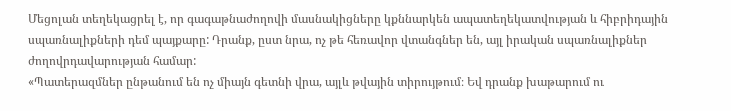Մեցոլան տեղեկացրել է, որ գագաթնաժողովի մասնակիցները կքննարկեն ապատեղեկատվության և հիբրիդային սպառնալիքների դեմ պայքարը: Դրանք, ըստ նրա, ոչ թե հեռավոր վտանգներ են, այլ իրական սպառնալիքներ ժողովրդավարության համար:
«Պատերազմներ ընթանում են ոչ միայն գետնի վրա, այլև թվային տիրույթում։ Եվ դրանք խաթարում ու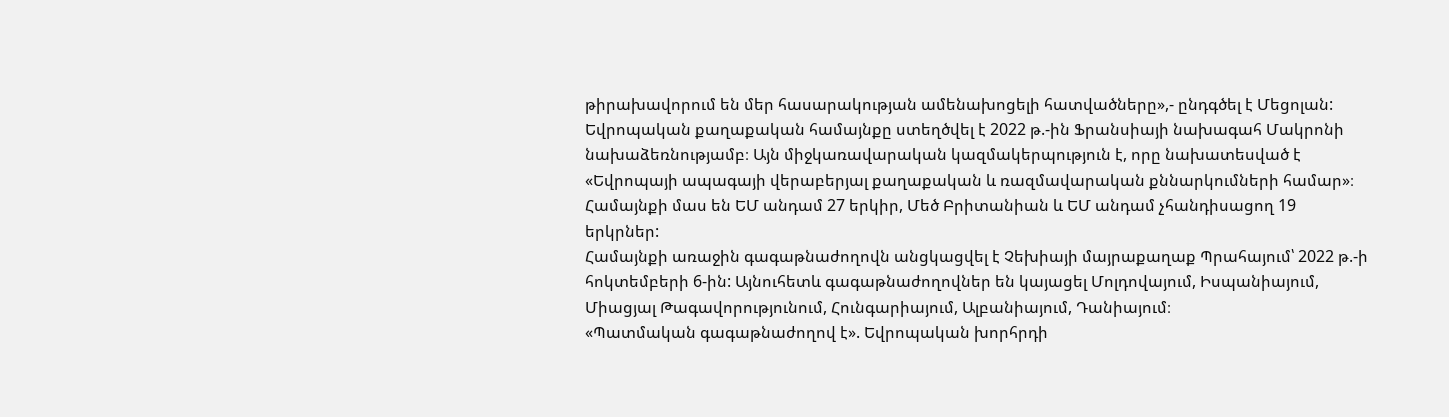թիրախավորում են մեր հասարակության ամենախոցելի հատվածները»,- ընդգծել է Մեցոլան:
Եվրոպական քաղաքական համայնքը ստեղծվել է 2022 թ.-ին Ֆրանսիայի նախագահ Մակրոնի նախաձեռնությամբ։ Այն միջկառավարական կազմակերպություն է, որը նախատեսված է «Եվրոպայի ապագայի վերաբերյալ քաղաքական և ռազմավարական քննարկումների համար»։ Համայնքի մաս են ԵՄ անդամ 27 երկիր, Մեծ Բրիտանիան և ԵՄ անդամ չհանդիսացող 19 երկրներ:
Համայնքի առաջին գագաթնաժողովն անցկացվել է Չեխիայի մայրաքաղաք Պրահայում՝ 2022 թ.-ի հոկտեմբերի 6-ին: Այնուհետև գագաթնաժողովներ են կայացել Մոլդովայում, Իսպանիայում, Միացյալ Թագավորությունում, Հունգարիայում, Ալբանիայում, Դանիայում։
«Պատմական գագաթնաժողով է». Եվրոպական խորհրդի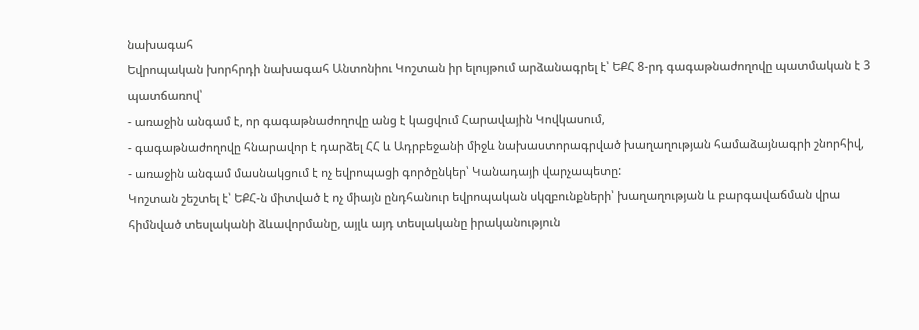նախագահ
Եվրոպական խորհրդի նախագահ Անտոնիու Կոշտան իր ելույթում արձանագրել է՝ ԵՔՀ 8-րդ գագաթնաժողովը պատմական է 3 պատճառով՝
- առաջին անգամ է, որ գագաթնաժողովը անց է կացվում Հարավային Կովկասում,
- գագաթնաժողովը հնարավոր է դարձել ՀՀ և Ադրբեջանի միջև նախաստորագրված խաղաղության համաձայնագրի շնորհիվ,
- առաջին անգամ մասնակցում է ոչ եվրոպացի գործընկեր՝ Կանադայի վարչապետը:
Կոշտան շեշտել է՝ ԵՔՀ-ն միտված է ոչ միայն ընդհանուր եվրոպական սկզբունքների՝ խաղաղության և բարգավաճման վրա հիմնված տեսլականի ձևավորմանը, այլև այդ տեսլականը իրականություն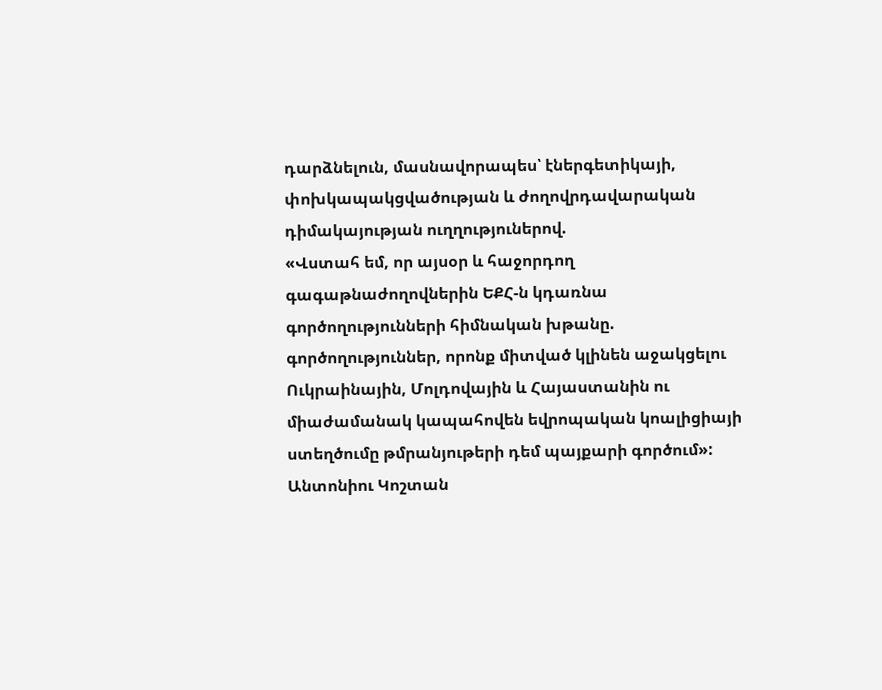դարձնելուն, մասնավորապես՝ էներգետիկայի, փոխկապակցվածության և ժողովրդավարական դիմակայության ուղղություներով.
«Վստահ եմ, որ այսօր և հաջորդող գագաթնաժողովներին ԵՔՀ-ն կդառնա գործողությունների հիմնական խթանը. գործողություններ, որոնք միտված կլինեն աջակցելու Ուկրաինային, Մոլդովային և Հայաստանին ու միաժամանակ կապահովեն եվրոպական կոալիցիայի ստեղծումը թմրանյութերի դեմ պայքարի գործում»:
Անտոնիու Կոշտան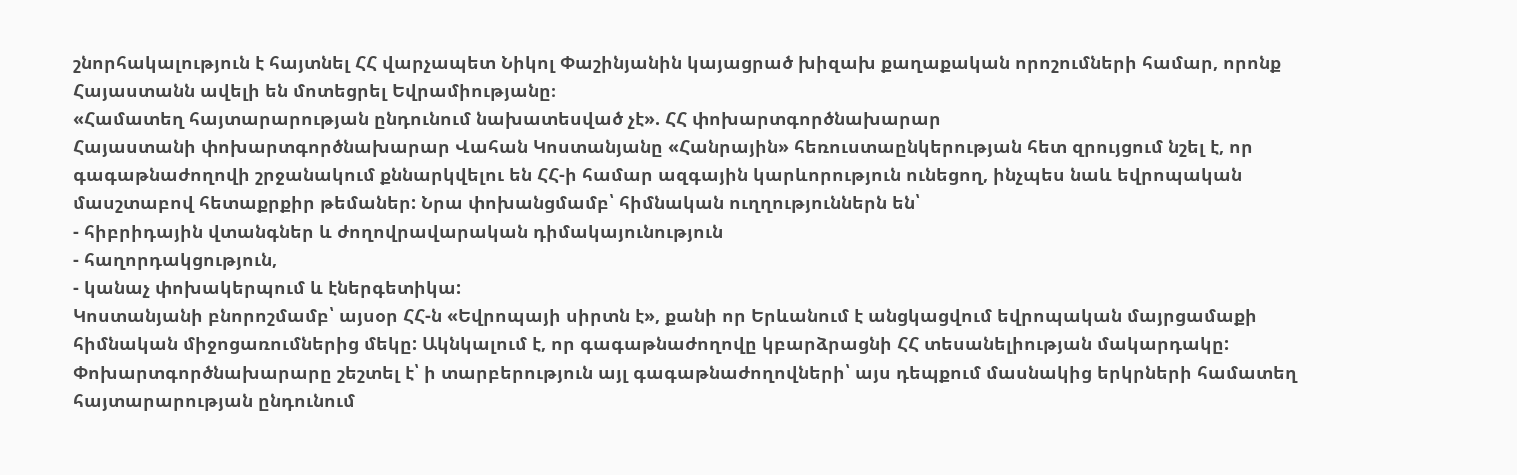շնորհակալություն է հայտնել ՀՀ վարչապետ Նիկոլ Փաշինյանին կայացրած խիզախ քաղաքական որոշումների համար, որոնք Հայաստանն ավելի են մոտեցրել Եվրամիությանը։
«Համատեղ հայտարարության ընդունում նախատեսված չէ». ՀՀ փոխարտգործնախարար
Հայաստանի փոխարտգործնախարար Վահան Կոստանյանը «Հանրային» հեռուստաընկերության հետ զրույցում նշել է, որ գագաթնաժողովի շրջանակում քննարկվելու են ՀՀ-ի համար ազգային կարևորություն ունեցող, ինչպես նաև եվրոպական մասշտաբով հետաքրքիր թեմաներ: Նրա փոխանցմամբ՝ հիմնական ուղղություններն են՝
- հիբրիդային վտանգներ և ժողովրավարական դիմակայունություն
- հաղորդակցություն,
- կանաչ փոխակերպում և էներգետիկա:
Կոստանյանի բնորոշմամբ՝ այսօր ՀՀ-ն «Եվրոպայի սիրտն է», քանի որ Երևանում է անցկացվում եվրոպական մայրցամաքի հիմնական միջոցառումներից մեկը: Ակնկալում է, որ գագաթնաժողովը կբարձրացնի ՀՀ տեսանելիության մակարդակը:
Փոխարտգործնախարարը շեշտել է՝ ի տարբերություն այլ գագաթնաժողովների՝ այս դեպքում մասնակից երկրների համատեղ հայտարարության ընդունում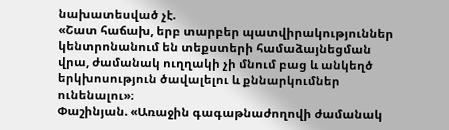նախատեսված չէ.
«Շատ հաճախ, երբ տարբեր պատվիրակություններ կենտրոնանում են տեքստերի համաձայնեցման վրա, ժամանակ ուղղակի չի մնում բաց և անկեղծ երկխոսություն ծավալելու և քննարկումներ ունենալու»։
Փաշինյան. «Առաջին գագաթնաժողովի ժամանակ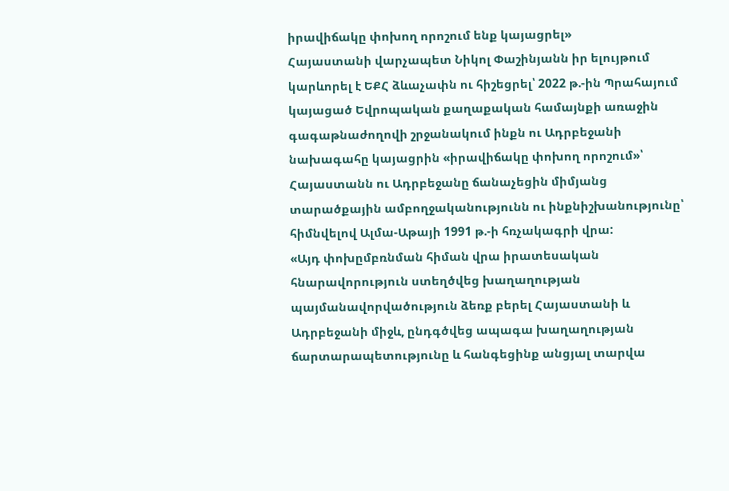իրավիճակը փոխող որոշում ենք կայացրել»
Հայաստանի վարչապետ Նիկոլ Փաշինյանն իր ելույթում կարևորել է ԵՔՀ ձևաչափն ու հիշեցրել՝ 2022 թ.-ին Պրահայում կայացած Եվրոպական քաղաքական համայնքի առաջին գագաթնաժողովի շրջանակում ինքն ու Ադրբեջանի նախագահը կայացրին «իրավիճակը փոխող որոշում»՝ Հայաստանն ու Ադրբեջանը ճանաչեցին միմյանց տարածքային ամբողջականությունն ու ինքնիշխանությունը՝ հիմնվելով Ալմա-Աթայի 1991 թ.-ի հռչակագրի վրա:
«Այդ փոխըմբռնման հիման վրա իրատեսական հնարավորություն ստեղծվեց խաղաղության պայմանավորվածություն ձեռք բերել Հայաստանի և Ադրբեջանի միջև, ընդգծվեց ապագա խաղաղության ճարտարապետությունը և հանգեցինք անցյալ տարվա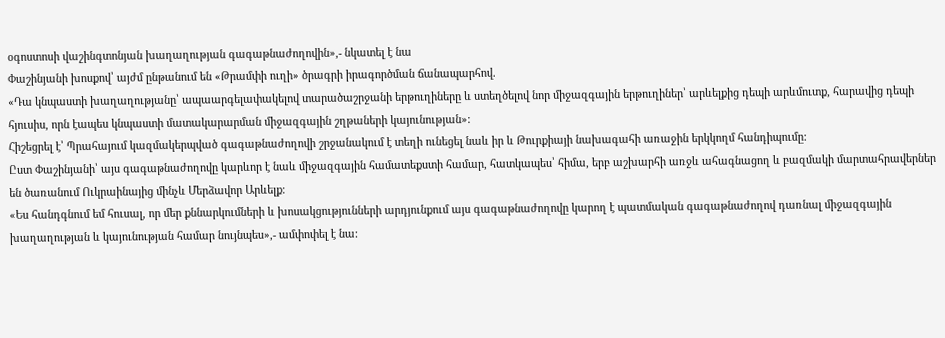օգոստոսի վաշինգտոնյան խաղաղության գագաթնաժողովին»,- նկատել է նա
Փաշինյանի խոսքով՝ այժմ ընթանում են «Թրամփի ուղի» ծրագրի իրագործման ճանապարհով.
«Դա կնպաստի խաղաղությանը՝ ապաարգելափակելով տարածաշրջանի երթուղիները և ստեղծելով նոր միջազգային երթուղիներ՝ արևելքից դեպի արևմուտք, հարավից դեպի հյուսիս, որն էապես կնպաստի մատակարարման միջազգային շղթաների կայունության»:
Հիշեցրել է՝ Պրահայում կազմակերպված գագաթնաժողովի շրջանակում է տեղի ունեցել նաև իր և Թուրքիայի նախագահի առաջին երկկողմ հանդիպումը:
Ըստ Փաշինյանի՝ այս գագաթնաժողովը կարևոր է նաև միջազգային համատեքստի համար, հատկապես՝ հիմա, երբ աշխարհի առջև ահագնացող և բազմակի մարտահրավերներ են ծառանում Ուկրաինայից մինչև Մերձավոր Արևելք։
«Ես հանդգնում եմ հուսալ, որ մեր քննարկումների և խոսակցությունների արդյունքում այս գագաթնաժողովը կարող է պատմական գագաթնաժողով դառնալ միջազգային խաղաղության և կայունության համար նույնպես»,- ամփոփել է նա: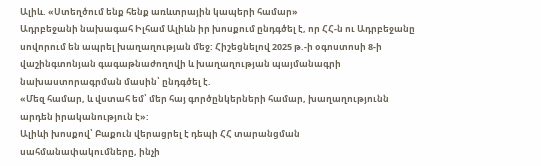Ալիև. «Ստեղծում ենք հենք առևտրային կապերի համար»
Ադրբեջանի նախագահ Իլհամ Ալիևն իր խոսքում ընդգծել է, որ ՀՀ-ն ու Ադրբեջանը սովորում են ապրել խաղաղության մեջ: Հիշեցնելով 2025 թ.-ի օգոստոսի 8-ի վաշինգտոնյան գագաթնաժողովի և խաղաղության պայմանագրի նախաստորագրման մասին՝ ընդգծել է.
«Մեզ համար, և վստահ եմ՝ մեր հայ գործընկերների համար, խաղաղությունն արդեն իրականություն է»:
Ալիևի խոսքով՝ Բաքուն վերացրել է դեպի ՀՀ տարանցման սահմանափակումները, ինչի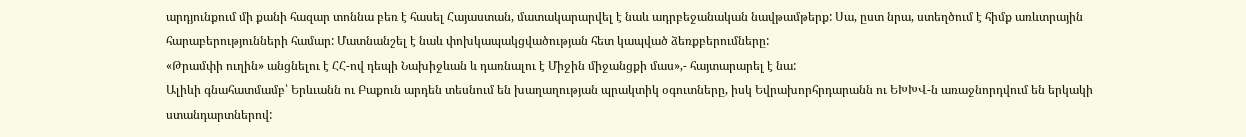արդյունքում մի քանի հազար տոննա բեռ է հասել Հայաստան, մատակարարվել է նաև ադրբեջանական նավթամթերք: Սա, ըստ նրա, ստեղծում է հիմք առևտրային հարաբերությունների համար: Մատնանշել է նաև փոխկապակցվածության հետ կապված ձեռքբերումները:
«Թրամփի ուղին» անցնելու է ՀՀ-ով դեպի Նախիջևան և դառնալու է Միջին միջանցքի մաս»,- հայտարարել է նա:
Ալիևի գնահատմամբ՝ Երևւանն ու Բաքուն արդեն տեսնում են խաղաղության պրակտիկ օգուտները, իսկ Եվրախորհրդարանն ու ԵԽԽՎ-ն առաջնորդվում են երկակի ստանդարտներով: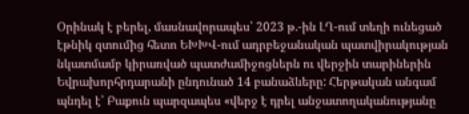Օրինակ է բերել, մասնավորապես՝ 2023 թ.-ին ԼՂ-ում տեղի ունեցած էթնիկ զտումից հետո ԵԽԽՎ-ում ադրբեջանական պատվիրակության նկատմամբ կիրառված պատժամիջոցներն ու վերջին տարիներին Եվրախորհրդարանի ընդունած 14 բանաձևերը: Հերթական անգամ պնդել է՝ Բաքուն պարզապես «վերջ է դրել անջատողականությանը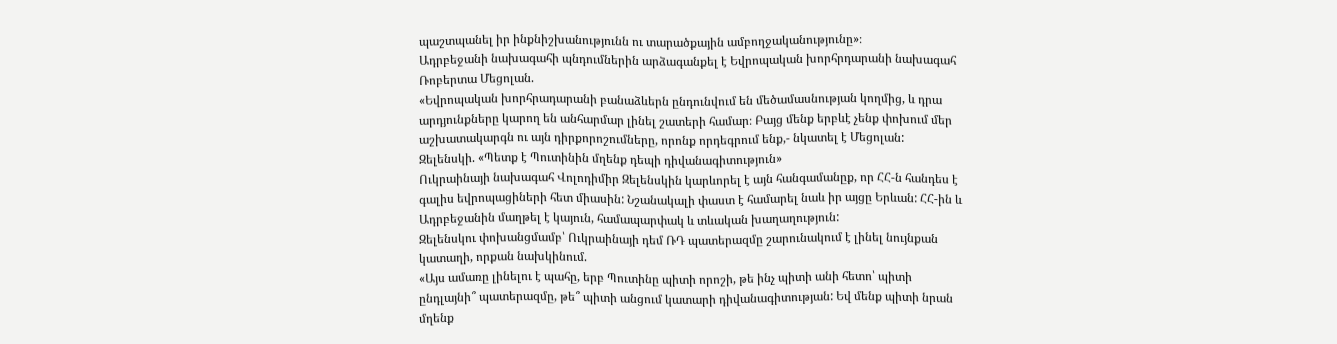պաշտպանել իր ինքնիշխանությունն ու տարածքային ամբողջականությունը»։
Ադրբեջանի նախագահի պնդումներին արձագանքել է Եվրոպական խորհրդարանի նախագահ Ռոբերտա Մեցոլան.
«Եվրոպական խորհրադարանի բանաձևերն ընդունվում են մեծամասնության կողմից, և դրա արդյունքները կարող են անհարմար լինել շատերի համար։ Բայց մենք երբևէ չենք փոխում մեր աշխատակարգն ու այն դիրքորոշումները, որոնք որդեգրում ենք,- նկատել է Մեցոլան:
Զելենսկի. «Պետք է Պուտինին մղենք դեպի դիվանագիտություն»
Ուկրաինայի նախագահ Վոլոդիմիր Զելենսկին կարևորել է այն հանգամանըք, որ ՀՀ-ն հանդես է գալիս եվրոպացիների հետ միասին: Նշանակալի փաստ է համարել նաև իր այցը Երևան: ՀՀ-ին և Ադրբեջանին մաղթել է կայուն, համապարփակ և տևական խաղաղություն:
Զելենսկու փոխանցմամբ՝ Ուկրաինայի դեմ ՌԴ պատերազմը շարունակում է լինել նույնքան կատաղի, որքան նախկինում.
«Այս ամառը լինելու է պահը, երբ Պուտինը պիտի որոշի, թե ինչ պիտի անի հետո՝ պիտի ընդլայնի՞ պատերազմը, թե՞ պիտի անցում կատարի դիվանագիտության: Եվ մենք պիտի նրան մղենք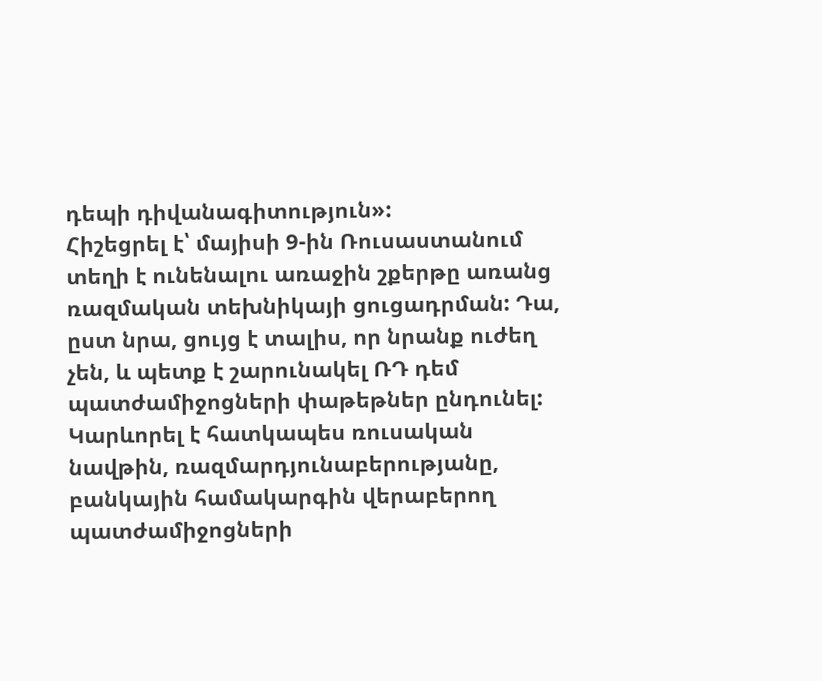դեպի դիվանագիտություն»:
Հիշեցրել է՝ մայիսի 9-ին Ռուսաստանում տեղի է ունենալու առաջին շքերթը առանց ռազմական տեխնիկայի ցուցադրման: Դա, ըստ նրա, ցույց է տալիս, որ նրանք ուժեղ չեն, և պետք է շարունակել ՌԴ դեմ պատժամիջոցների փաթեթներ ընդունել: Կարևորել է հատկապես ռուսական նավթին, ռազմարդյունաբերությանը, բանկային համակարգին վերաբերող պատժամիջոցների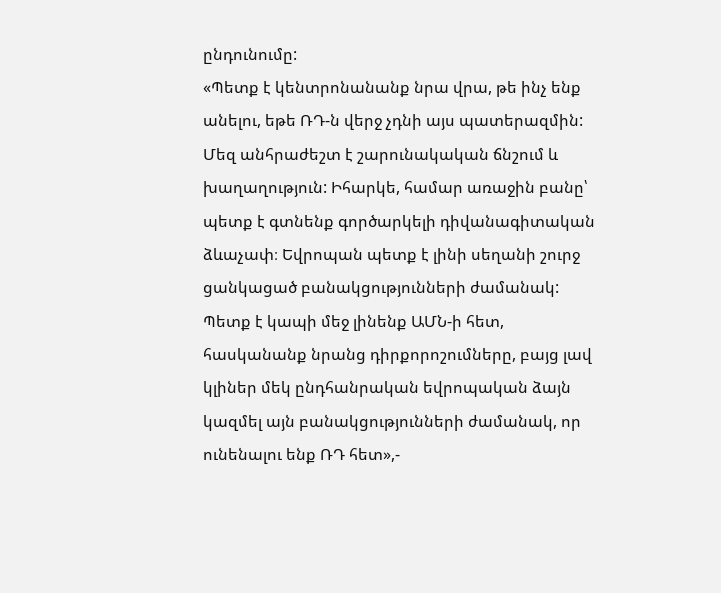ընդունումը:
«Պետք է կենտրոնանանք նրա վրա, թե ինչ ենք անելու, եթե ՌԴ-ն վերջ չդնի այս պատերազմին: Մեզ անհրաժեշտ է շարունակական ճնշում և խաղաղություն: Իհարկե, համար առաջին բանը՝ պետք է գտնենք գործարկելի դիվանագիտական ձևաչափ։ Եվրոպան պետք է լինի սեղանի շուրջ ցանկացած բանակցությունների ժամանակ: Պետք է կապի մեջ լինենք ԱՄՆ-ի հետ, հասկանանք նրանց դիրքորոշումները, բայց լավ կլիներ մեկ ընդհանրական եվրոպական ձայն կազմել այն բանակցությունների ժամանակ, որ ունենալու ենք ՌԴ հետ»,-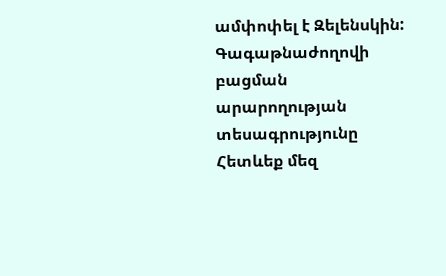ամփոփել է Զելենսկին:
Գագաթնաժողովի բացման արարողության տեսագրությունը
Հետևեք մեզ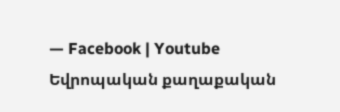— Facebook | Youtube
Եվրոպական քաղաքական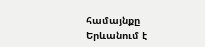համայնքը Երևանում է